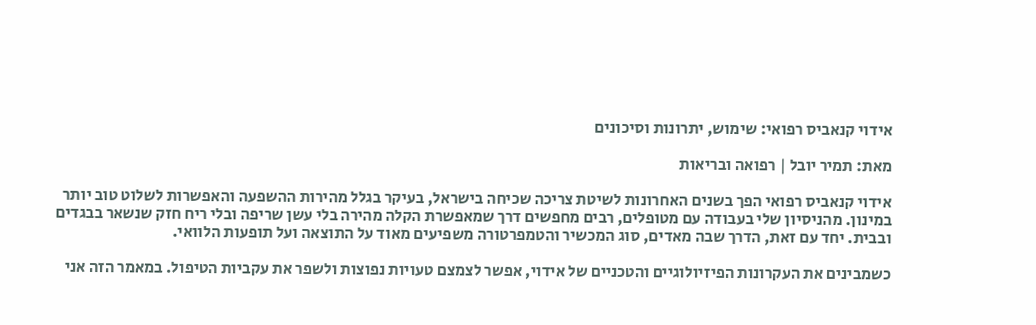אידוי קנאביס רפואי: שימוש, יתרונות וסיכונים

מאת: תמיר יובל | רפואה ובריאות

אידוי קנאביס רפואי הפך בשנים האחרונות לשיטת צריכה שכיחה בישראל, בעיקר בגלל מהירות ההשפעה והאפשרות לשלוט טוב יותר במינון. מהניסיון שלי בעבודה עם מטופלים, רבים מחפשים דרך שמאפשרת הקלה מהירה בלי עשן שריפה ובלי ריח חזק שנשאר בבגדים ובבית. יחד עם זאת, הדרך שבה מאדים, סוג המכשיר והטמפרטורה משפיעים מאוד על התוצאה ועל תופעות הלוואי.

כשמבינים את העקרונות הפיזיולוגיים והטכניים של אידוי, אפשר לצמצם טעויות נפוצות ולשפר את עקביות הטיפול. במאמר הזה אני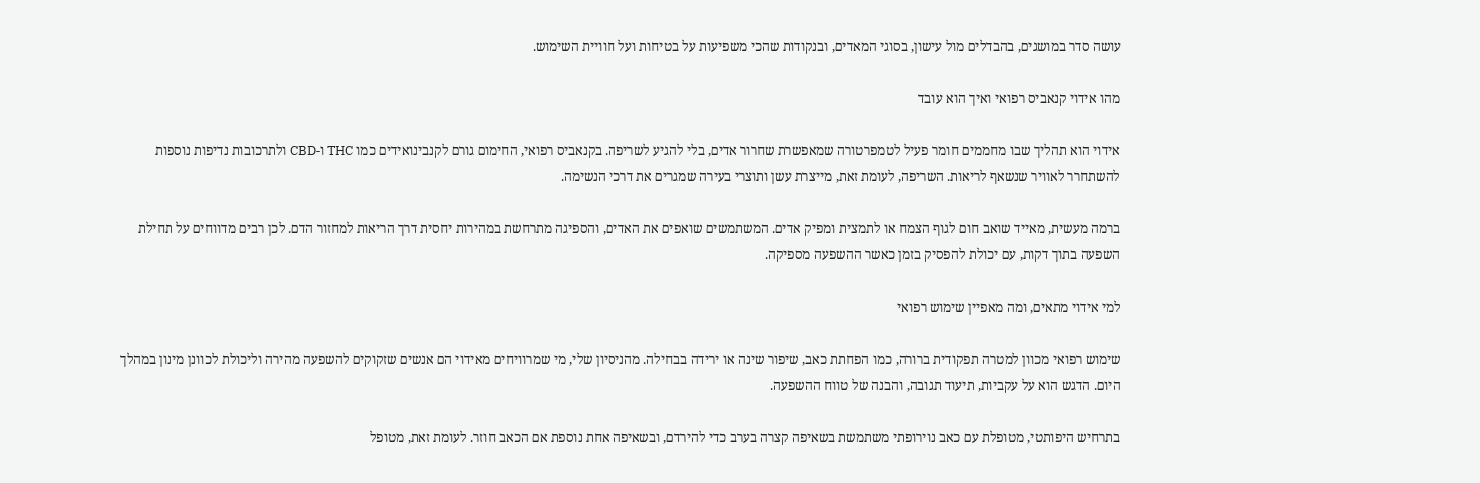עושה סדר במושגים, בהבדלים מול עישון, בסוגי המאדים, ובנקודות שהכי משפיעות על בטיחות ועל חוויית השימוש.

מהו אידוי קנאביס רפואי ואיך הוא עובד

אידוי הוא תהליך שבו מחממים חומר פעיל לטמפרטורה שמאפשרת שחרור אדים, בלי להגיע לשריפה. בקנאביס רפואי, החימום גורם לקנבינואידים כמו THC ו-CBD ולתרכובות נדיפות נוספות להשתחרר לאוויר שנשאף לריאות. השריפה, לעומת זאת, מייצרת עשן ותוצרי בעירה שמגרים את דרכי הנשימה.

ברמה מעשית, מאייד שואב חום לגוף הצמח או לתמצית ומפיק אדים. המשתמשים שואפים את האדים, והספיגה מתרחשת במהירות יחסית דרך הריאות למחזור הדם. לכן רבים מדווחים על תחילת השפעה בתוך דקות, עם יכולת להפסיק בזמן כאשר ההשפעה מספיקה.

למי אידוי מתאים, ומה מאפיין שימוש רפואי

שימוש רפואי מכוון למטרה תפקודית ברורה, כמו הפחתת כאב, שיפור שינה או ירידה בבחילה. מהניסיון שלי, מי שמרוויחים מאידוי הם אנשים שזקוקים להשפעה מהירה וליכולת לכוונן מינון במהלך היום. הדגש הוא על עקביות, תיעוד תגובה, והבנה של טווח ההשפעה.

בתרחיש היפותטי, מטופלת עם כאב נוירופתי משתמשת בשאיפה קצרה בערב כדי להירדם, ובשאיפה אחת נוספת אם הכאב חוזר. לעומת זאת, מטופל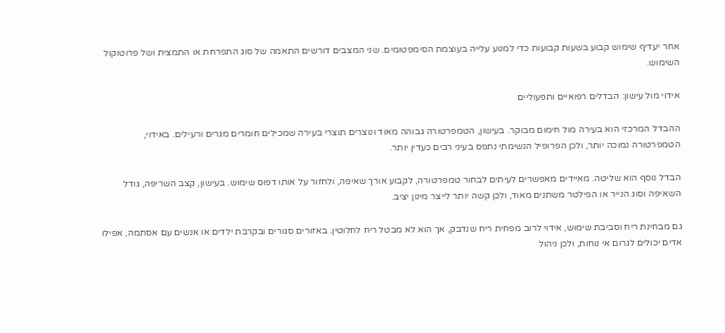אחר יעדיף שימוש קבוע בשעות קבועות כדי למנוע עלייה בעוצמת הסימפטומים. שני המצבים דורשים התאמה של סוג התפרחת או התמצית ושל פרוטוקול השימוש.

אידוי מול עישון: הבדלים רפואיים ותפעוליים

ההבדל המרכזי הוא בעירה מול חימום מבוקר. בעישון, הטמפרטורה גבוהה מאוד ונוצרים תוצרי בעירה שמכילים חומרים מגרים ורעילים. באידוי, הטמפרטורה נמוכה יותר, ולכן הפרופיל הנשימתי נתפס בעיני רבים כעדין יותר.

הבדל נוסף הוא שליטה. מאיידים מאפשרים לעיתים לבחור טמפרטורה, לקבוע אורך שאיפה, ולחזור על אותו דפוס שימוש. בעישון, קצב השריפה, גודל השאיפה וסוג הנייר או הפילטר משתנים מאוד, ולכן קשה יותר לייצר מינון יציב.

גם מבחינת ריח וסביבת שימוש, אידוי לרוב מפחית ריח שנדבק, אך הוא לא מבטל ריח לחלוטין. באזורים סגורים ובקרבת ילדים או אנשים עם אסתמה, אפילו אדים יכולים לגרום אי נוחות, ולכן ניהול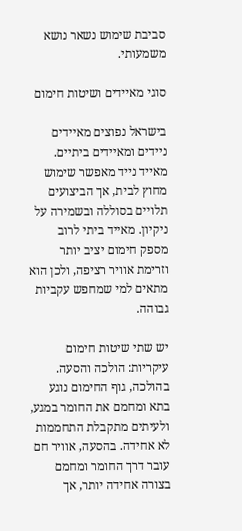סביבת שימוש נשאר נושא משמעותי.

סוגי מאיידים ושיטות חימום

בישראל נפוצים מאיידים ניידים ומאיידים ביתיים. מאייד נייד מאפשר שימוש מחוץ לבית, אך הביצועים תלויים בסוללה ובשמירה על ניקיון. מאייד ביתי לרוב מספק חימום יציב יותר וזרימת אוויר רציפה, ולכן הוא מתאים למי שמחפש עקביות גבוהה.

יש שתי שיטות חימום עיקריות: הולכה והסעה. בהולכה, גוף החימום נוגע בתא ומחמם את החומר במגע, ולעיתים מתקבלת התחממות לא אחידה. בהסעה, אוויר חם עובר דרך החומר ומחמם בצורה אחידה יותר, אך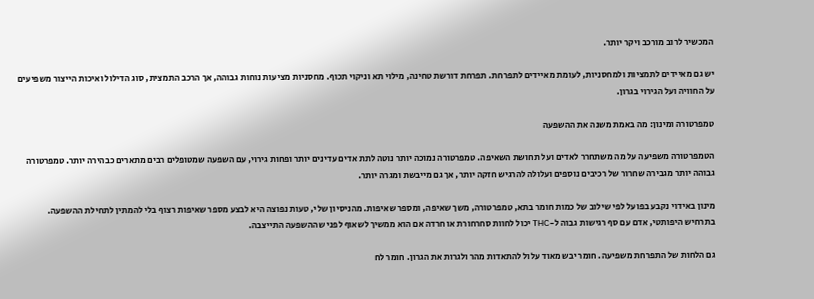המכשיר לרוב מורכב ויקר יותר.

יש גם מאיידים לתמציות ולמחסניות, לעומת מאיידים לתפרחת. תפרחת דורשת טחינה, מילוי תא וניקוי תכוף. מחסניות מציעות נוחות גבוהה, אך הרכב התמצית, סוג הדילול ואיכות הייצור משפיעים על החוויה ועל הגירוי בגרון.

טמפרטורה ומינון: מה באמת משנה את ההשפעה

הטמפרטורה משפיעה על מה משתחרר לאדים ועל תחושת השאיפה. טמפרטורה נמוכה יותר נוטה לתת אדים עדינים יותר ופחות גירוי, עם השפעה שמטופלים רבים מתארים כבהירה יותר. טמפרטורה גבוהה יותר מגבירה שחרור של רכיבים נוספים ועלולה להרגיש חזקה יותר, אך גם מייבשת ומגרה יותר.

מינון באידוי נקבע בפועל לפי שילוב של כמות חומר בתא, טמפרטורה, משך שאיפה, ומספר שאיפות. מהניסיון שלי, טעות נפוצה היא לבצע מספר שאיפות רצוף בלי להמתין לתחילת ההשפעה. בתרחיש היפותטי, אדם עם סף רגישות גבוה ל-THC יכול לחוות סחרחורת או חרדה אם הוא ממשיך לשאוף לפני שההשפעה התייצבה.

גם הלחות של התפרחת משפיעה. חומר יבש מאוד עלול להתאדות מהר ולגרות את הגרון. חומר לח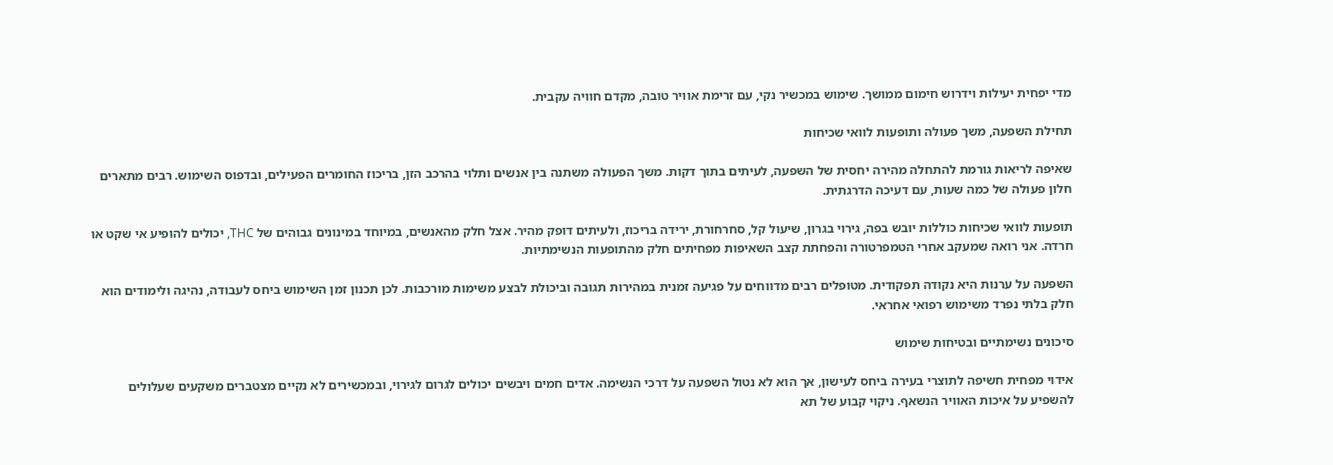מדי יפחית יעילות וידרוש חימום ממושך. שימוש במכשיר נקי, עם זרימת אוויר טובה, מקדם חוויה עקבית.

תחילת השפעה, משך פעולה ותופעות לוואי שכיחות

שאיפה לריאות גורמת להתחלה מהירה יחסית של השפעה, לעיתים בתוך דקות. משך הפעולה משתנה בין אנשים ותלוי בהרכב הזן, בריכוז החומרים הפעילים, ובדפוס השימוש. רבים מתארים חלון פעולה של כמה שעות, עם דעיכה הדרגתית.

תופעות לוואי שכיחות כוללות יובש בפה, גירוי בגרון, שיעול קל, סחרחורת, ירידה בריכוז, ולעיתים דופק מהיר. אצל חלק מהאנשים, במיוחד במינונים גבוהים של THC, יכולים להופיע אי שקט או חרדה. אני רואה שמעקב אחרי הטמפרטורה והפחתת קצב השאיפות מפחיתים חלק מהתופעות הנשימתיות.

השפעה על ערנות היא נקודה תפקודית. מטופלים רבים מדווחים על פגיעה זמנית במהירות תגובה וביכולת לבצע משימות מורכבות. לכן תכנון זמן השימוש ביחס לעבודה, נהיגה ולימודים הוא חלק בלתי נפרד משימוש רפואי אחראי.

סיכונים נשימתיים ובטיחות שימוש

אידוי מפחית חשיפה לתוצרי בעירה ביחס לעישון, אך הוא לא נטול השפעה על דרכי הנשימה. אדים חמים ויבשים יכולים לגרום לגירוי, ובמכשירים לא נקיים מצטברים משקעים שעלולים להשפיע על איכות האוויר הנשאף. ניקוי קבוע של תא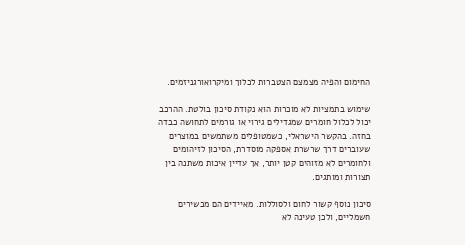החימום והפיה מצמצם הצטברות לכלוך ומיקרואורגניזמים.

שימוש בתמציות לא מוכרות הוא נקודת סיכון בולטת. ההרכב יכול לכלול חומרים שמגדילים גירוי או גורמים לתחושה כבדה בחזה. בהקשר הישראלי, כשמטופלים משתמשים במוצרים שעוברים דרך שרשרת אספקה מוסדרת, הסיכון לזיהומים ולחומרים לא מזוהים קטן יותר, אך עדיין איכות משתנה בין תצורות ומותגים.

סיכון נוסף קשור לחום ולסוללות. מאיידים הם מכשירים חשמליים, ולכן טעינה לא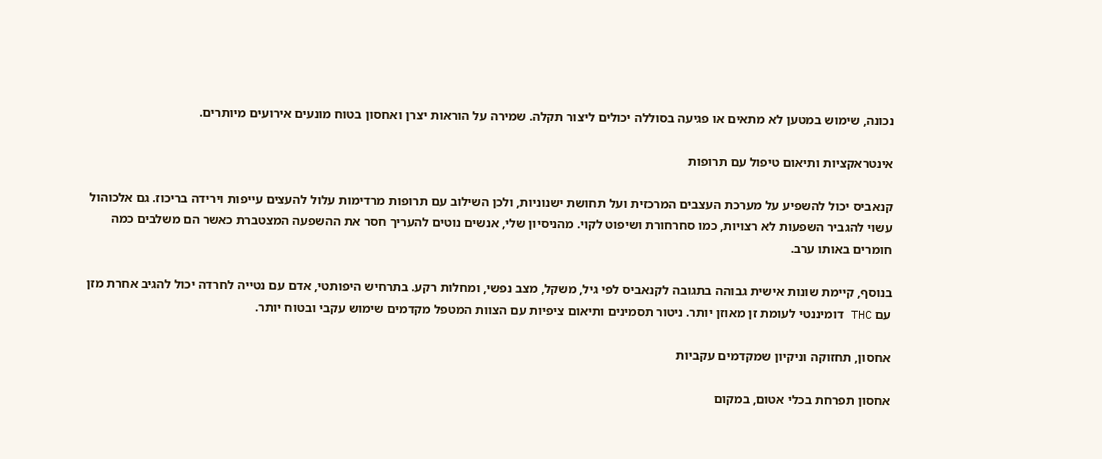נכונה, שימוש במטען לא מתאים או פגיעה בסוללה יכולים ליצור תקלה. שמירה על הוראות יצרן ואחסון בטוח מונעים אירועים מיותרים.

אינטראקציות ותיאום טיפול עם תרופות

קנאביס יכול להשפיע על מערכת העצבים המרכזית ועל תחושת ישנוניות, ולכן השילוב עם תרופות מרדימות עלול להעצים עייפות וירידה בריכוז. גם אלכוהול עשוי להגביר השפעות לא רצויות, כמו סחרחורת ושיפוט לקוי. מהניסיון שלי, אנשים נוטים להעריך חסר את ההשפעה המצטברת כאשר הם משלבים כמה חומרים באותו ערב.

בנוסף, קיימת שונות אישית גבוהה בתגובה לקנאביס לפי גיל, משקל, מצב נפשי, ומחלות רקע. בתרחיש היפותטי, אדם עם נטייה לחרדה יכול להגיב אחרת מזן עם THC דומיננטי לעומת זן מאוזן יותר. ניטור תסמינים ותיאום ציפיות עם הצוות המטפל מקדמים שימוש עקבי ובטוח יותר.

אחסון, תחזוקה וניקיון שמקדמים עקביות

אחסון תפרחת בכלי אטום, במקום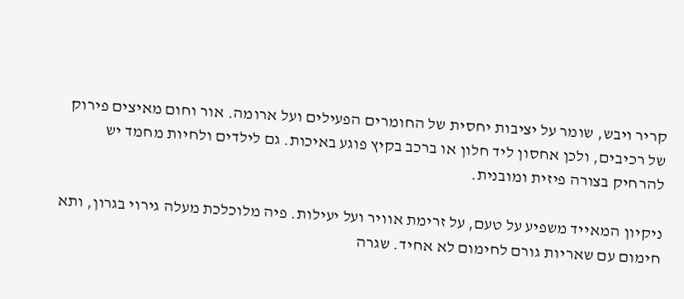קריר ויבש, שומר על יציבות יחסית של החומרים הפעילים ועל ארומה. אור וחום מאיצים פירוק של רכיבים, ולכן אחסון ליד חלון או ברכב בקיץ פוגע באיכות. גם לילדים ולחיות מחמד יש להרחיק בצורה פיזית ומובנית.

ניקיון המאייד משפיע על טעם, על זרימת אוויר ועל יעילות. פיה מלוכלכת מעלה גירוי בגרון, ותא חימום עם שאריות גורם לחימום לא אחיד. שגרה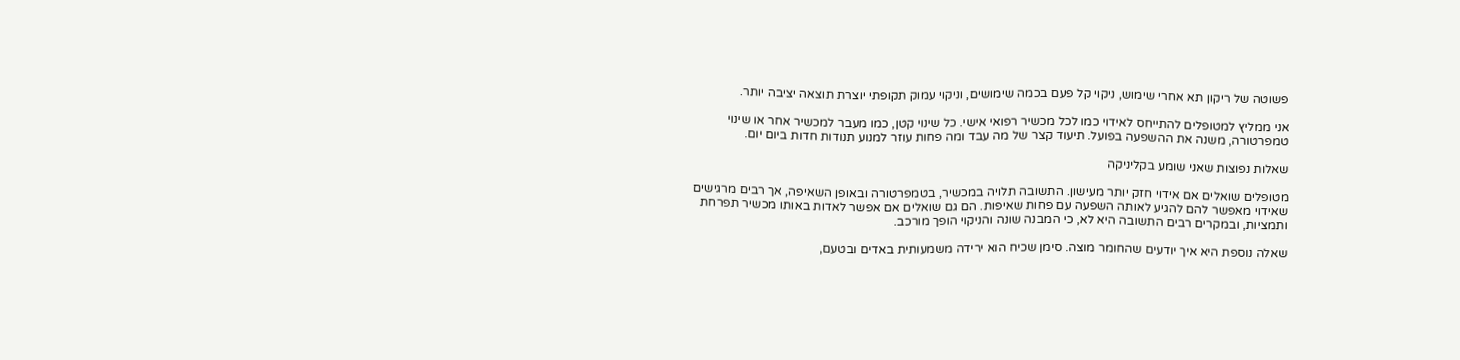פשוטה של ריקון תא אחרי שימוש, ניקוי קל פעם בכמה שימושים, וניקוי עמוק תקופתי יוצרת תוצאה יציבה יותר.

אני ממליץ למטופלים להתייחס לאידוי כמו לכל מכשיר רפואי אישי. כל שינוי קטן, כמו מעבר למכשיר אחר או שינוי טמפרטורה, משנה את ההשפעה בפועל. תיעוד קצר של מה עבד ומה פחות עוזר למנוע תנודות חדות ביום יום.

שאלות נפוצות שאני שומע בקליניקה

מטופלים שואלים אם אידוי חזק יותר מעישון. התשובה תלויה במכשיר, בטמפרטורה ובאופן השאיפה, אך רבים מרגישים שאידוי מאפשר להם להגיע לאותה השפעה עם פחות שאיפות. הם גם שואלים אם אפשר לאדות באותו מכשיר תפרחת ותמציות, ובמקרים רבים התשובה היא לא, כי המבנה שונה והניקוי הופך מורכב.

שאלה נוספת היא איך יודעים שהחומר מוצה. סימן שכיח הוא ירידה משמעותית באדים ובטעם,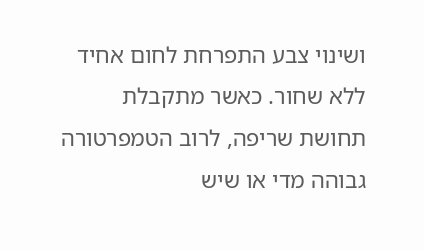ושינוי צבע התפרחת לחום אחיד ללא שחור. כאשר מתקבלת תחושת שריפה, לרוב הטמפרטורה גבוהה מדי או שיש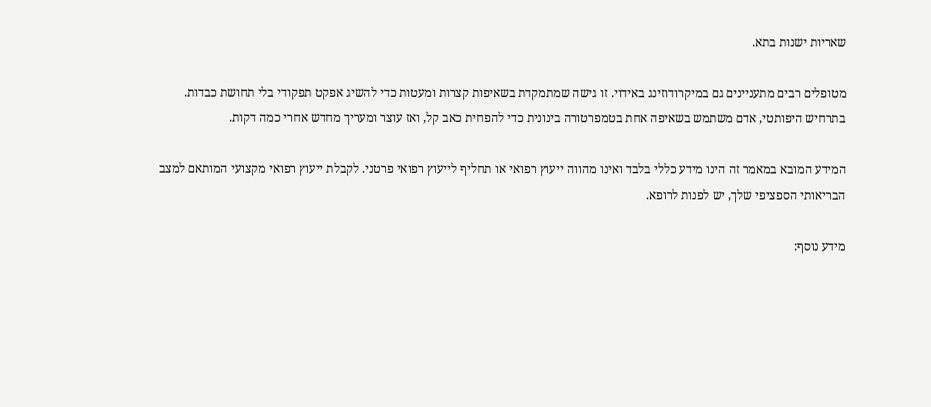שאריות ישנות בתא.

מטופלים רבים מתעניינים גם במיקרודוזינג באידוי. זו גישה שמתמקדת בשאיפות קצרות ומעטות כדי להשיג אפקט תפקודי בלי תחושת כבדות. בתרחיש היפותטי, אדם משתמש בשאיפה אחת בטמפרטורה בינונית כדי להפחית כאב קל, ואז עוצר ומעריך מחדש אחרי כמה דקות.

המידע המובא במאמר זה הינו מידע כללי בלבד ואינו מהווה ייעוץ רפואי או תחליף לייעוץ רפואי פרטני. לקבלת ייעוץ רפואי מקצועי המותאם למצב הבריאותי הספציפי שלך, יש לפנות לרופא.

מידע נוסף: